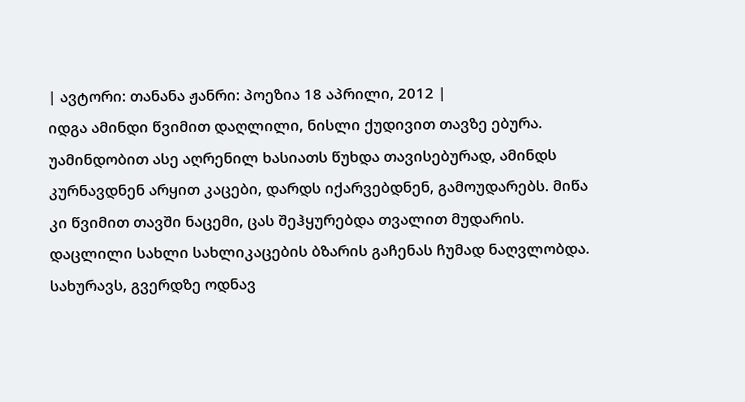| ავტორი: თანანა ჟანრი: პოეზია 18 აპრილი, 2012 |
იდგა ამინდი წვიმით დაღლილი, ნისლი ქუდივით თავზე ებურა. უამინდობით ასე აღრენილ ხასიათს წუხდა თავისებურად, ამინდს კურნავდნენ არყით კაცები, დარდს იქარვებდნენ, გამოუდარებს. მიწა კი წვიმით თავში ნაცემი, ცას შეჰყურებდა თვალით მუდარის. დაცლილი სახლი სახლიკაცების ბზარის გაჩენას ჩუმად ნაღვლობდა. სახურავს, გვერდზე ოდნავ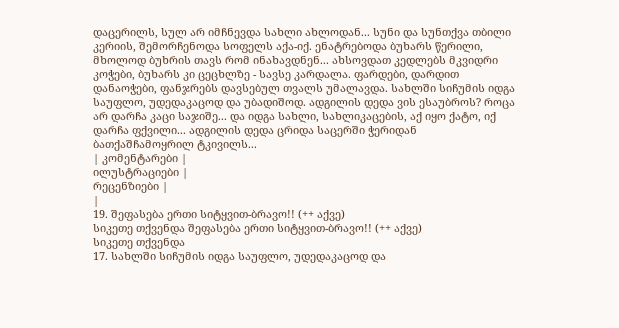დაცერილს, სულ არ იმჩნევდა სახლი ახლოდან... სუნი და სუნთქვა თბილი კერიის, შემორჩენოდა სოფელს აქა-იქ. ენატრებოდა ბუხარს წერილი, მხოლოდ ბუხრის თავს რომ ინახავდნენ... ახსოვდათ კედლებს მკვიდრი კოჭები, ბუხარს კი ცეცხლზე - სავსე კარდალა. ფარდები, დარდით დანაოჭები, ფანჯრებს დავსებულ თვალს უმალავდა. სახლში სიჩუმის იდგა საუფლო, უდედაკაცოდ და უბადიშოდ. ადგილის დედა ვის ესაუბროს? როცა არ დარჩა კაცი საჯიშე... და იდგა სახლი, სახლიკაცების, აქ იყო ქატო, იქ დარჩა ფქვილი... ადგილის დედა ცრიდა საცერში ჭერიდან ბათქაშჩამოყრილ ტკივილს...
| კომენტარები |
ილუსტრაციები |
რეცენზიები |
|
19. შეფასება ერთი სიტყვით-ბრავო!! (++ აქვე)
სიკეთე თქვენდა შეფასება ერთი სიტყვით-ბრავო!! (++ აქვე)
სიკეთე თქვენდა
17. სახლში სიჩუმის იდგა საუფლო, უდედაკაცოდ და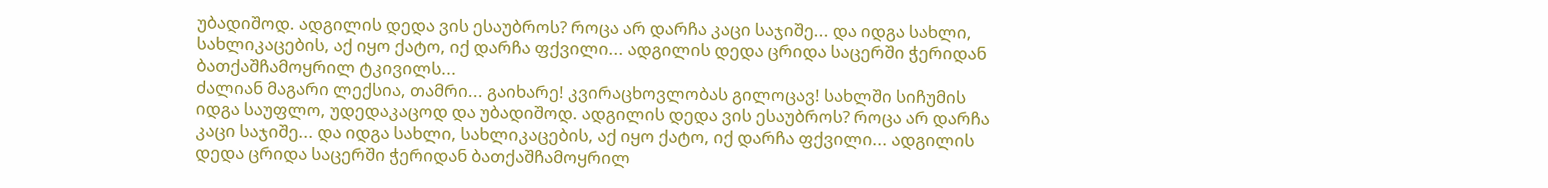უბადიშოდ. ადგილის დედა ვის ესაუბროს? როცა არ დარჩა კაცი საჯიშე... და იდგა სახლი, სახლიკაცების, აქ იყო ქატო, იქ დარჩა ფქვილი... ადგილის დედა ცრიდა საცერში ჭერიდან ბათქაშჩამოყრილ ტკივილს...
ძალიან მაგარი ლექსია, თამრი... გაიხარე! კვირაცხოვლობას გილოცავ! სახლში სიჩუმის იდგა საუფლო, უდედაკაცოდ და უბადიშოდ. ადგილის დედა ვის ესაუბროს? როცა არ დარჩა კაცი საჯიშე... და იდგა სახლი, სახლიკაცების, აქ იყო ქატო, იქ დარჩა ფქვილი... ადგილის დედა ცრიდა საცერში ჭერიდან ბათქაშჩამოყრილ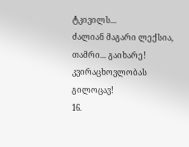ტკივილს...
ძალიან მაგარი ლექსია, თამრი... გაიხარე! კვირაცხოვლობას გილოცავ!
16.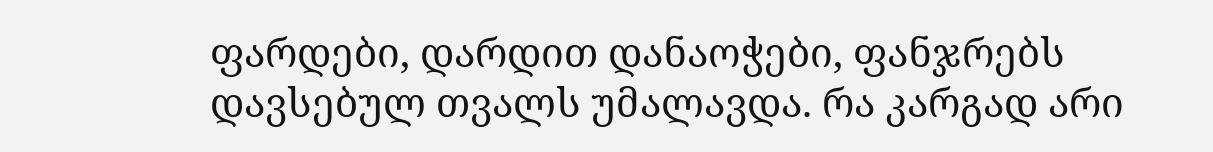ფარდები, დარდით დანაოჭები, ფანჯრებს დავსებულ თვალს უმალავდა. რა კარგად არი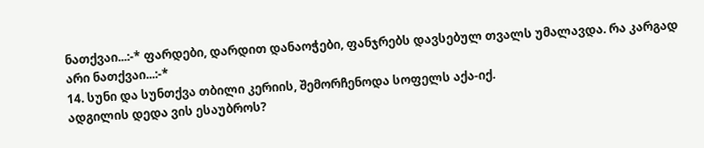ნათქვაი...:-* ფარდები, დარდით დანაოჭები, ფანჯრებს დავსებულ თვალს უმალავდა. რა კარგად არი ნათქვაი...:-*
14. სუნი და სუნთქვა თბილი კერიის, შემორჩენოდა სოფელს აქა-იქ.
ადგილის დედა ვის ესაუბროს?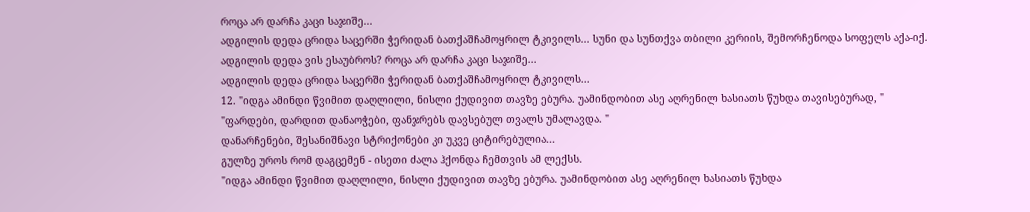როცა არ დარჩა კაცი საჯიშე...
ადგილის დედა ცრიდა საცერში ჭერიდან ბათქაშჩამოყრილ ტკივილს... სუნი და სუნთქვა თბილი კერიის, შემორჩენოდა სოფელს აქა-იქ.
ადგილის დედა ვის ესაუბროს? როცა არ დარჩა კაცი საჯიშე...
ადგილის დედა ცრიდა საცერში ჭერიდან ბათქაშჩამოყრილ ტკივილს...
12. "იდგა ამინდი წვიმით დაღლილი, ნისლი ქუდივით თავზე ებურა. უამინდობით ასე აღრენილ ხასიათს წუხდა თავისებურად, "
"ფარდები, დარდით დანაოჭები, ფანჯრებს დავსებულ თვალს უმალავდა. "
დანარჩენები, შესანიშნავი სტრიქონები კი უკვე ციტირებულია...
გულზე უროს რომ დაგცემენ - ისეთი ძალა ჰქონდა ჩემთვის ამ ლექსს.
"იდგა ამინდი წვიმით დაღლილი, ნისლი ქუდივით თავზე ებურა. უამინდობით ასე აღრენილ ხასიათს წუხდა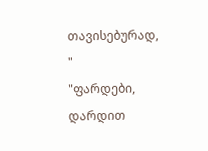თავისებურად, "
"ფარდები, დარდით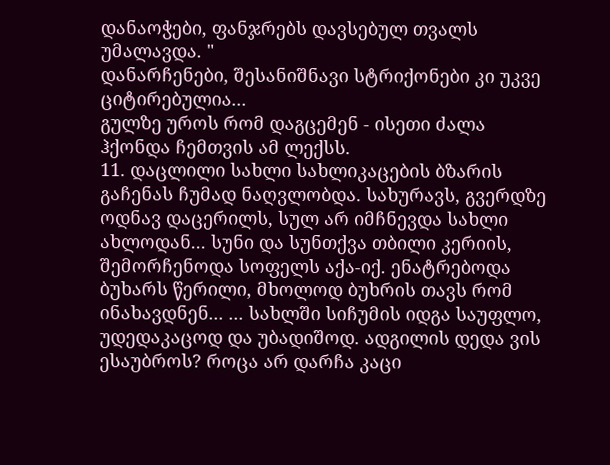დანაოჭები, ფანჯრებს დავსებულ თვალს უმალავდა. "
დანარჩენები, შესანიშნავი სტრიქონები კი უკვე ციტირებულია...
გულზე უროს რომ დაგცემენ - ისეთი ძალა ჰქონდა ჩემთვის ამ ლექსს.
11. დაცლილი სახლი სახლიკაცების ბზარის გაჩენას ჩუმად ნაღვლობდა. სახურავს, გვერდზე ოდნავ დაცერილს, სულ არ იმჩნევდა სახლი ახლოდან... სუნი და სუნთქვა თბილი კერიის, შემორჩენოდა სოფელს აქა-იქ. ენატრებოდა ბუხარს წერილი, მხოლოდ ბუხრის თავს რომ ინახავდნენ... ... სახლში სიჩუმის იდგა საუფლო, უდედაკაცოდ და უბადიშოდ. ადგილის დედა ვის ესაუბროს? როცა არ დარჩა კაცი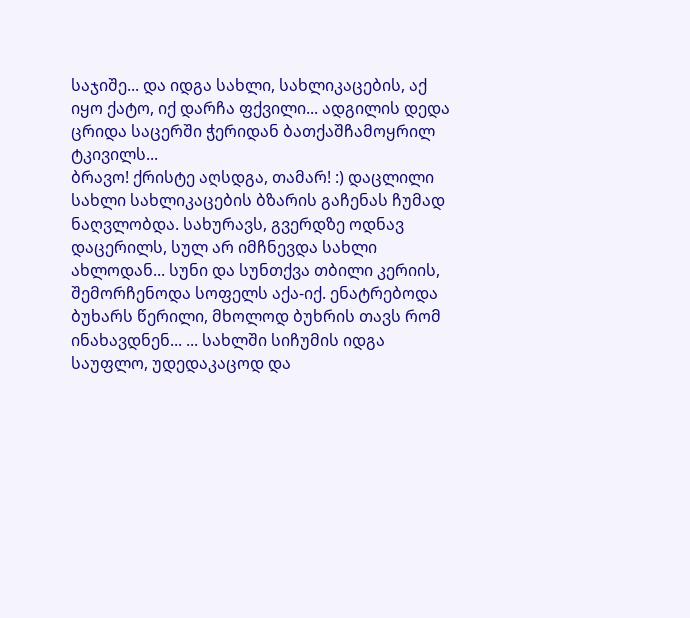საჯიშე... და იდგა სახლი, სახლიკაცების, აქ იყო ქატო, იქ დარჩა ფქვილი... ადგილის დედა ცრიდა საცერში ჭერიდან ბათქაშჩამოყრილ ტკივილს...
ბრავო! ქრისტე აღსდგა, თამარ! :) დაცლილი სახლი სახლიკაცების ბზარის გაჩენას ჩუმად ნაღვლობდა. სახურავს, გვერდზე ოდნავ დაცერილს, სულ არ იმჩნევდა სახლი ახლოდან... სუნი და სუნთქვა თბილი კერიის, შემორჩენოდა სოფელს აქა-იქ. ენატრებოდა ბუხარს წერილი, მხოლოდ ბუხრის თავს რომ ინახავდნენ... ... სახლში სიჩუმის იდგა საუფლო, უდედაკაცოდ და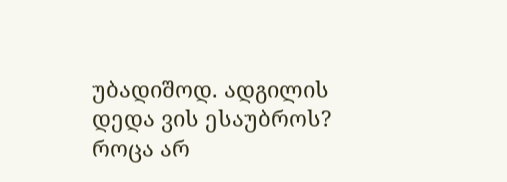უბადიშოდ. ადგილის დედა ვის ესაუბროს? როცა არ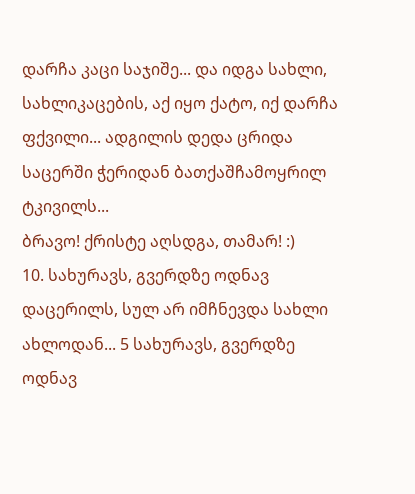დარჩა კაცი საჯიშე... და იდგა სახლი, სახლიკაცების, აქ იყო ქატო, იქ დარჩა ფქვილი... ადგილის დედა ცრიდა საცერში ჭერიდან ბათქაშჩამოყრილ ტკივილს...
ბრავო! ქრისტე აღსდგა, თამარ! :)
10. სახურავს, გვერდზე ოდნავ დაცერილს, სულ არ იმჩნევდა სახლი ახლოდან... 5 სახურავს, გვერდზე ოდნავ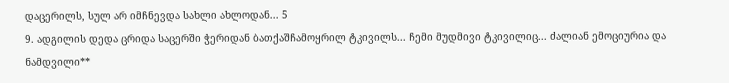დაცერილს, სულ არ იმჩნევდა სახლი ახლოდან... 5
9. ადგილის დედა ცრიდა საცერში ჭერიდან ბათქაშჩამოყრილ ტკივილს... ჩემი მუდმივი ტკივილიც... ძალიან ემოციურია და ნამდვილი**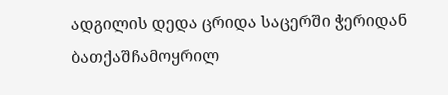ადგილის დედა ცრიდა საცერში ჭერიდან ბათქაშჩამოყრილ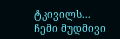ტკივილს... ჩემი მუდმივი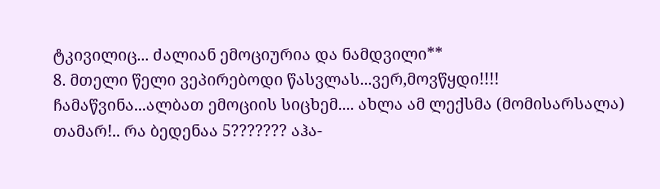ტკივილიც... ძალიან ემოციურია და ნამდვილი**
8. მთელი წელი ვეპირებოდი წასვლას...ვერ,მოვწყდი!!!!
ჩამაწვინა...ალბათ ემოციის სიცხემ.... ახლა ამ ლექსმა (მომისარსალა) თამარ!.. რა ბედენაა 5??????? აჰა-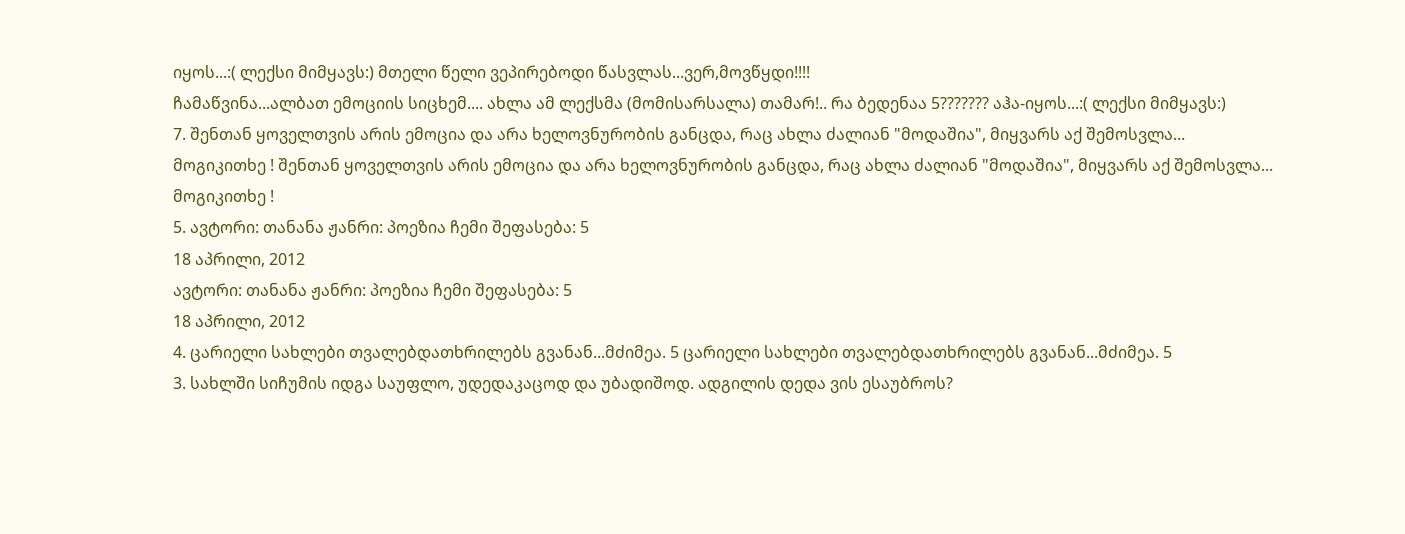იყოს...:( ლექსი მიმყავს:) მთელი წელი ვეპირებოდი წასვლას...ვერ,მოვწყდი!!!!
ჩამაწვინა...ალბათ ემოციის სიცხემ.... ახლა ამ ლექსმა (მომისარსალა) თამარ!.. რა ბედენაა 5??????? აჰა-იყოს...:( ლექსი მიმყავს:)
7. შენთან ყოველთვის არის ემოცია და არა ხელოვნურობის განცდა, რაც ახლა ძალიან "მოდაშია", მიყვარს აქ შემოსვლა...
მოგიკითხე ! შენთან ყოველთვის არის ემოცია და არა ხელოვნურობის განცდა, რაც ახლა ძალიან "მოდაშია", მიყვარს აქ შემოსვლა...
მოგიკითხე !
5. ავტორი: თანანა ჟანრი: პოეზია ჩემი შეფასება: 5
18 აპრილი, 2012
ავტორი: თანანა ჟანრი: პოეზია ჩემი შეფასება: 5
18 აპრილი, 2012
4. ცარიელი სახლები თვალებდათხრილებს გვანან...მძიმეა. 5 ცარიელი სახლები თვალებდათხრილებს გვანან...მძიმეა. 5
3. სახლში სიჩუმის იდგა საუფლო, უდედაკაცოდ და უბადიშოდ. ადგილის დედა ვის ესაუბროს?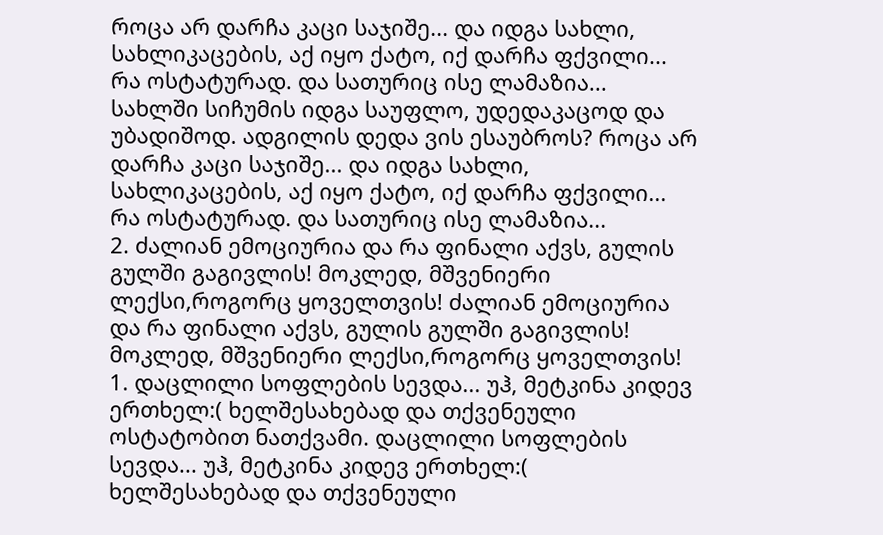როცა არ დარჩა კაცი საჯიშე... და იდგა სახლი, სახლიკაცების, აქ იყო ქატო, იქ დარჩა ფქვილი...
რა ოსტატურად. და სათურიც ისე ლამაზია... სახლში სიჩუმის იდგა საუფლო, უდედაკაცოდ და უბადიშოდ. ადგილის დედა ვის ესაუბროს? როცა არ დარჩა კაცი საჯიშე... და იდგა სახლი, სახლიკაცების, აქ იყო ქატო, იქ დარჩა ფქვილი...
რა ოსტატურად. და სათურიც ისე ლამაზია...
2. ძალიან ემოციურია და რა ფინალი აქვს, გულის გულში გაგივლის! მოკლედ, მშვენიერი ლექსი,როგორც ყოველთვის! ძალიან ემოციურია და რა ფინალი აქვს, გულის გულში გაგივლის! მოკლედ, მშვენიერი ლექსი,როგორც ყოველთვის!
1. დაცლილი სოფლების სევდა... უჰ, მეტკინა კიდევ ერთხელ:( ხელშესახებად და თქვენეული ოსტატობით ნათქვამი. დაცლილი სოფლების სევდა... უჰ, მეტკინა კიდევ ერთხელ:( ხელშესახებად და თქვენეული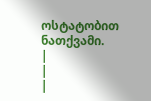ოსტატობით ნათქვამი.
|
|
|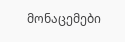მონაცემები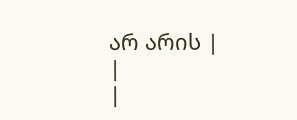არ არის |
|
|